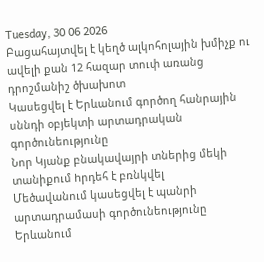Tuesday, 30 06 2026
Բացահայտվել է կեղծ ալկոհոլային խմիչք ու ավելի քան 12 հազար տուփ առանց դրոշմանիշ ծխախոտ
Կասեցվել է Երևանում գործող հանրային սննդի օբյեկտի արտադրական գործունեությունը
Նոր Կյանք բնակավայրի տներից մեկի տանիքում hրդեհ է բռնկվել
Մեծավանում կասեցվել է պանրի արտադրամասի գործունեությունը
Երևանում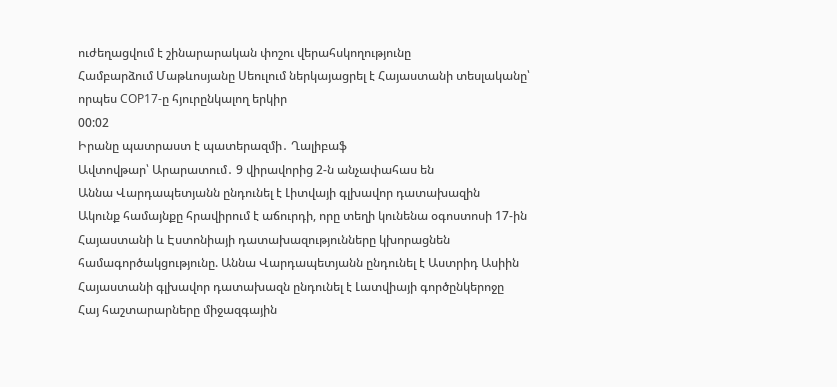ուժեղացվում է շինարարական փոշու վերահսկողությունը
Համբարձում Մաթևոսյանը Սեուլում ներկայացրել է Հայաստանի տեսլականը՝ որպես COP17-ը հյուրընկալող երկիր
00:02
Իրանը պատրաստ է պատերազմի․ Ղալիբաֆ
Ավտովթար՝ Արարատում․ 9 վիրավորից 2-ն անչափահաս են
Աննա Վարդապետյանն ընդունել է Լիտվայի գլխավոր դատախազին
Ակունք համայնքը հրավիրում է աճուրդի, որը տեղի կունենա օգոստոսի 17-ին
Հայաստանի և Էստոնիայի դատախազությունները կխորացնեն համագործակցությունը. Աննա Վարդապետյանն ընդունել է Աստրիդ Ասիին
Հայաստանի գլխավոր դատախազն ընդունել է Լատվիայի գործընկերոջը
Հայ հաշտարարները միջազգային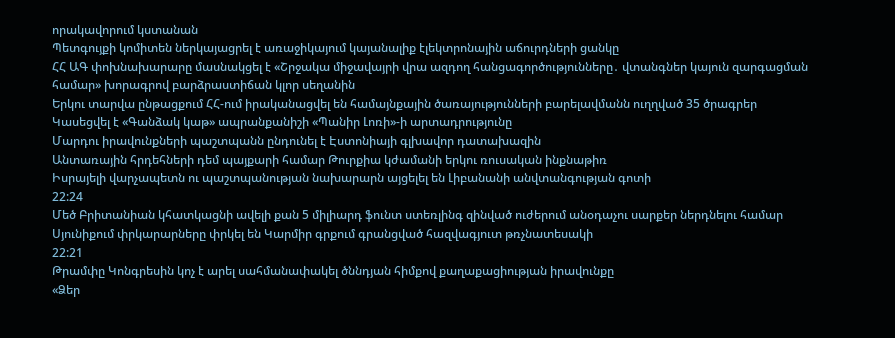որակավորում կստանան
Պետգույքի կոմիտեն ներկայացրել է առաջիկայում կայանալիք էլեկտրոնային աճուրդների ցանկը
ՀՀ ԱԳ փոխնախարարը մասնակցել է «Շրջակա միջավայրի վրա ազդող հանցագործությունները․ վտանգներ կայուն զարգացման համար» խորագրով բարձրաստիճան կլոր սեղանին
Երկու տարվա ընթացքում ՀՀ-ում իրականացվել են համայնքային ծառայությունների բարելավմանն ուղղված 35 ծրագրեր
Կասեցվել է «Գանձակ կաթ» ապրանքանիշի «Պանիր Լոռի»-ի արտադրությունը
Մարդու իրավունքների պաշտպանն ընդունել է Էստոնիայի գլխավոր դատախազին
Անտառային հրդեհների դեմ պայքարի համար Թուրքիա կժամանի երկու ռուսական ինքնաթիռ
Իսրայելի վարչապետն ու պաշտպանության նախարարն այցելել են Լիբանանի անվտանգության գոտի
22:24
Մեծ Բրիտանիան կհատկացնի ավելի քան 5 միլիարդ ֆունտ ստեռլինգ զինված ուժերում անօդաչու սարքեր ներդնելու համար
Սյունիքում փրկարարները փրկել են Կարմիր գրքում գրանցված հազվագյուտ թռչնատեսակի
22:21
Թրամփը Կոնգրեսին կոչ է արել սահմանափակել ծննդյան հիմքով քաղաքացիության իրավունքը
«Ձեր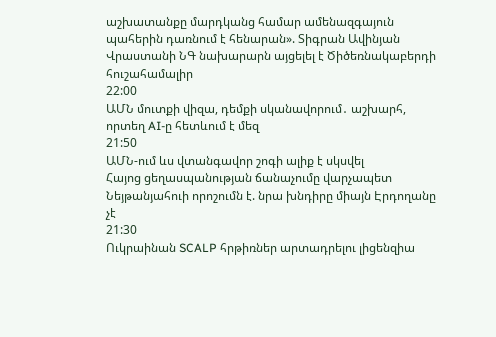աշխատանքը մարդկանց համար ամենազգայուն պահերին դառնում է հենարան». Տիգրան Ավինյան
Վրաստանի ՆԳ նախարարն այցելել է Ծիծեռնակաբերդի հուշահամալիր
22:00
ԱՄՆ մուտքի վիզա, դեմքի սկանավորում․ աշխարհ, որտեղ AI-ը հետևում է մեզ
21:50
ԱՄՆ-ում ևս վտանգավոր շոգի ալիք է սկսվել
Հայոց ցեղասպանության ճանաչումը վարչապետ Նեյթանյահուի որոշումն է. նրա խնդիրը միայն Էրդողանը չէ
21:30
Ուկրաինան SCALP հրթիռներ արտադրելու լիցենզիա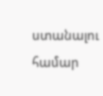ստանալու համար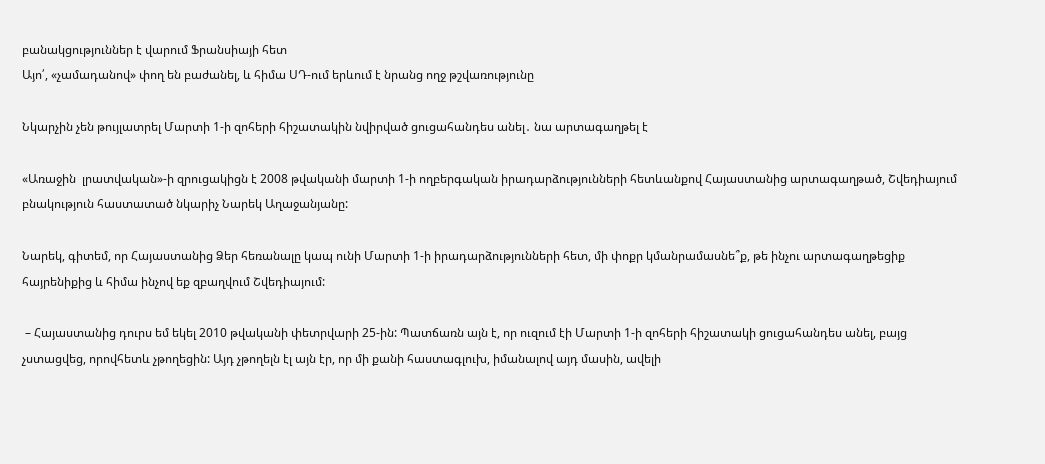բանակցություններ է վարում Ֆրանսիայի հետ
Այո՛, «չամադանով» փող են բաժանել, և հիմա ՍԴ-ում երևում է նրանց ողջ թշվառությունը

Նկարչին չեն թույլատրել Մարտի 1-ի զոհերի հիշատակին նվիրված ցուցահանդես անել․ նա արտագաղթել է

«Առաջին  լրատվական»-ի զրուցակիցն է 2008 թվականի մարտի 1-ի ողբերգական իրադարձությունների հետևանքով Հայաստանից արտագաղթած, Շվեդիայում բնակություն հաստատած նկարիչ Նարեկ Աղաջանյանը:

Նարեկ, գիտեմ, որ Հայաստանից Ձեր հեռանալը կապ ունի Մարտի 1-ի իրադարձությունների հետ, մի փոքր կմանրամասնե՞ք, թե ինչու արտագաղթեցիք հայրենիքից և հիմա ինչով եք զբաղվում Շվեդիայում:

 – Հայաստանից դուրս եմ եկել 2010 թվականի փետրվարի 25-ին: Պատճառն այն է, որ ուզում էի Մարտի 1-ի զոհերի հիշատակի ցուցահանդես անել, բայց չստացվեց, որովհետև չթողեցին: Այդ չթողելն էլ այն էր, որ մի քանի հաստագլուխ, իմանալով այդ մասին, ավելի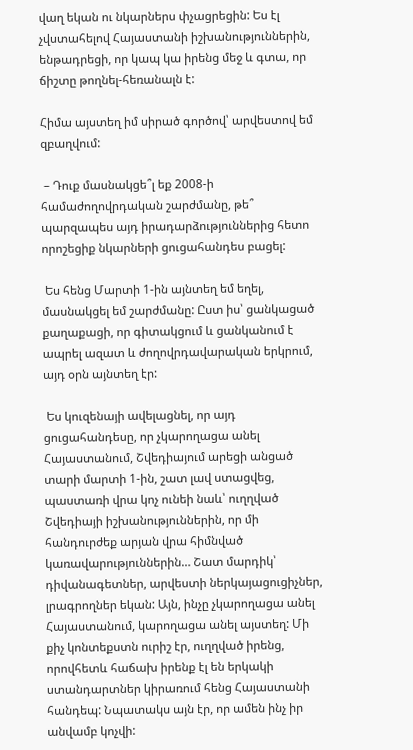վաղ եկան ու նկարներս փչացրեցին: Ես էլ չվստահելով Հայաստանի իշխանություններին, ենթադրեցի, որ կապ կա իրենց մեջ և գտա, որ ճիշտը թողնել-հեռանալն է:

Հիմա այստեղ իմ սիրած գործով՝ արվեստով եմ զբաղվում:

 – Դուք մասնակցե՞լ եք 2008-ի համաժողովրդական շարժմանը, թե՞ պարզապես այդ իրադարձություններից հետո որոշեցիք նկարների ցուցահանդես բացել:

 Ես հենց Մարտի 1-ին այնտեղ եմ եղել, մասնակցել եմ շարժմանը: Ըստ իս՝ ցանկացած քաղաքացի, որ գիտակցում և ցանկանում է ապրել ազատ և ժողովրդավարական երկրում, այդ օրն այնտեղ էր:

 Ես կուզենայի ավելացնել, որ այդ ցուցահանդեսը, որ չկարողացա անել Հայաստանում, Շվեդիայում արեցի անցած տարի մարտի 1-ին, շատ լավ ստացվեց, պաստառի վրա կոչ ունեի նաև՝ ուղղված Շվեդիայի իշխանություններին, որ մի հանդուրժեք արյան վրա հիմնված կառավարություններին… Շատ մարդիկ՝ դիվանագետներ, արվեստի ներկայացուցիչներ, լրագրողներ եկան: Այն, ինչը չկարողացա անել Հայաստանում, կարողացա անել այստեղ: Մի քիչ կոնտեքստն ուրիշ էր, ուղղված իրենց, որովհետև հաճախ իրենք էլ են երկակի ստանդարտներ կիրառում հենց Հայաստանի հանդեպ: Նպատակս այն էր, որ ամեն ինչ իր անվամբ կոչվի: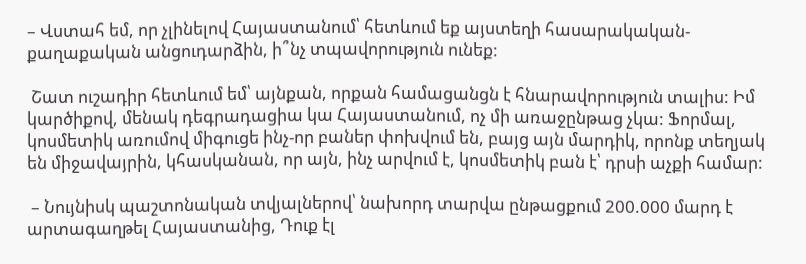– Վստահ եմ, որ չլինելով Հայաստանում՝ հետևում եք այստեղի հասարակական-քաղաքական անցուդարձին, ի՞նչ տպավորություն ունեք:

 Շատ ուշադիր հետևում եմ՝ այնքան, որքան համացանցն է հնարավորություն տալիս: Իմ կարծիքով, մենակ դեգրադացիա կա Հայաստանում, ոչ մի առաջընթաց չկա: Ֆորմալ, կոսմետիկ առումով միգուցե ինչ-որ բաներ փոխվում են, բայց այն մարդիկ, որոնք տեղյակ են միջավայրին, կհասկանան, որ այն, ինչ արվում է, կոսմետիկ բան է՝ դրսի աչքի համար:

 – Նույնիսկ պաշտոնական տվյալներով՝ նախորդ տարվա ընթացքում 200.000 մարդ է արտագաղթել Հայաստանից, Դուք էլ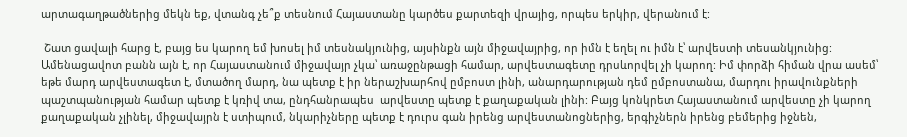արտագաղթածներից մեկն եք, վտանգ չե՞ք տեսնում Հայաստանը կարծես քարտեզի վրայից, որպես երկիր, վերանում է:

 Շատ ցավալի հարց է, բայց ես կարող եմ խոսել իմ տեսնակյունից, այսինքն այն միջավայրից, որ իմն է եղել ու իմն է՝ արվեստի տեսանկյունից: Ամենացավոտ բանն այն է, որ Հայաստանում միջավայր չկա՝ առաջընթացի համար, արվեստագետը դրսևորվել չի կարող: Իմ փորձի հիման վրա ասեմ՝ եթե մարդ արվեստագետ է, մտածող մարդ, նա պետք է իր ներաշխարհով ըմբոստ լինի, անարդարության դեմ ըմբոստանա, մարդու իրավունքների պաշտպանության համար պետք է կռիվ տա, ընդհանրապես  արվեստը պետք է քաղաքական լինի: Բայց կոնկրետ Հայաստանում արվեստը չի կարող քաղաքական չլինել, միջավայրն է ստիպում, նկարիչները պետք է դուրս գան իրենց արվեստանոցներից, երգիչներն իրենց բեմերից իջնեն,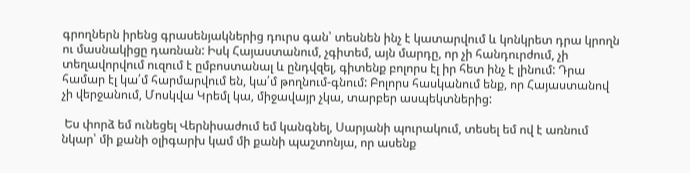գրողներն իրենց գրասենյակներից դուրս գան՝ տեսնեն ինչ է կատարվում և կոնկրետ դրա կրողն ու մասնակիցը դառնան: Իսկ Հայաստանում, չգիտեմ, այն մարդը, որ չի հանդուրժում, չի տեղավորվում ուզում է ըմբոստանալ և ընդվզել, գիտենք բոլորս էլ իր հետ ինչ է լինում: Դրա համար էլ կա՛մ հարմարվում են, կա՛մ թողնում-գնում: Բոլորս հասկանում ենք, որ Հայաստանով չի վերջանում, Մոսկվա Կրեմլ կա, միջավայր չկա, տարբեր ասպեկտներից:

 Ես փորձ եմ ունեցել Վերնիսաժում եմ կանգնել, Սարյանի պուրակում, տեսել եմ ով է առնում նկար՝ մի քանի օլիգարխ կամ մի քանի պաշտոնյա, որ ասենք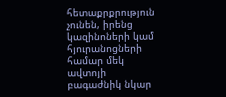հետաքրքրություն չունեն, իրենց կազինոների կամ հյուրանոցների համար մեկ ավտոյի բագաժնիկ նկար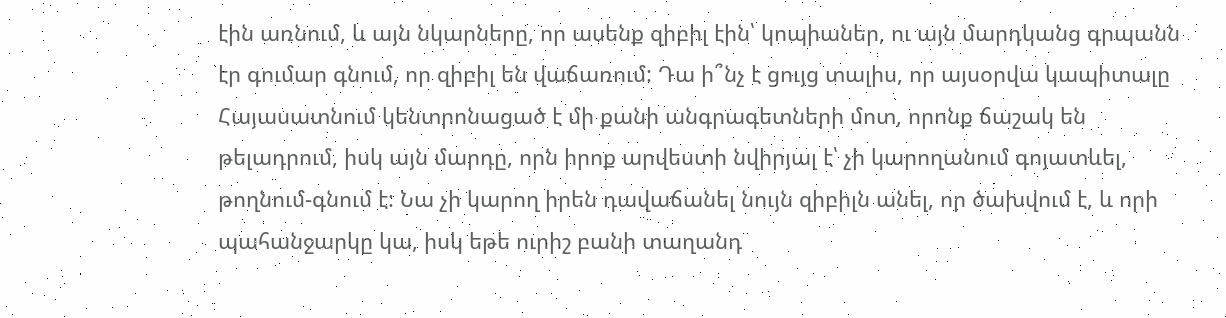էին առնում, և այն նկարները, որ ասենք զիբիլ էին՝ կոպիաներ, ու այն մարդկանց գրպանն էր գումար գնում, որ զիբիլ են վաճառում: Դա ի՞նչ է ցույց տալիս, որ այսօրվա կապիտալը Հայասատնում կենտրոնացած է մի քանի անգրագետների մոտ, որոնք ճաշակ են թելադրում, իսկ այն մարդը, որն իրոք արվեստի նվիրյալ է՝ չի կարողանում գոյատևել, թողնում-գնում է: Նա չի կարող իրեն դավաճանել նույն զիբիլն անել, որ ծախվում է, և որի պահանջարկը կա, իսկ եթե ուրիշ բանի տաղանդ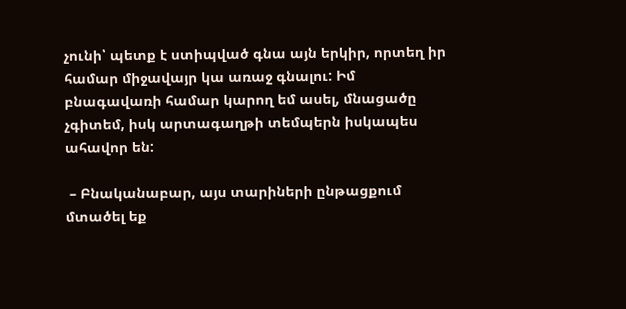չունի՝ պետք է ստիպված գնա այն երկիր, որտեղ իր համար միջավայր կա առաջ գնալու: Իմ բնագավառի համար կարող եմ ասել, մնացածը չգիտեմ, իսկ արտագաղթի տեմպերն իսկապես ահավոր են:

 – Բնականաբար, այս տարիների ընթացքում մտածել եք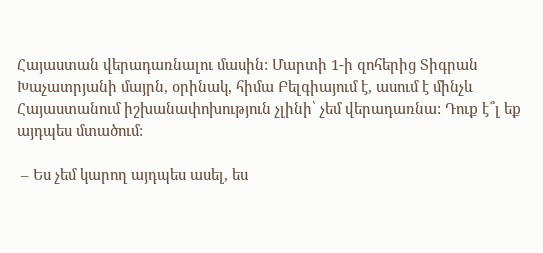Հայաստան վերադառնալու մասին: Մարտի 1-ի զոհերից Տիգրան Խաչատրյանի մայրն, օրինակ, հիմա Բելգիայում է, ասում է մինչև Հայաստանում իշխանափոխություն չլինի՝ չեմ վերադառնա: Դուք է՞լ եք այդպես մտածում:

 – Ես չեմ կարող այդպես ասել, ես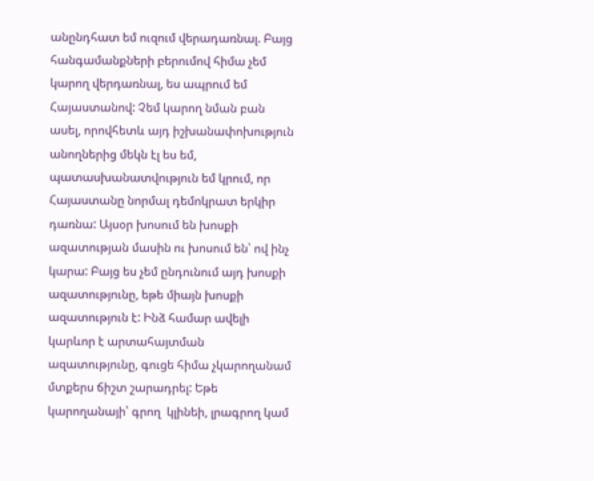անընդհատ եմ ուզում վերադառնալ. Բայց հանգամանքների բերումով հիմա չեմ կարող վերդառնալ, ես ապրում եմ Հայաստանով: Չեմ կարող նման բան ասել, որովհետև այդ իշխանափոխություն անողներից մեկն էլ ես եմ, պատասխանատվություն եմ կրում, որ Հայաստանը նորմալ դեմոկրատ երկիր դառնա: Այսօր խոսում են խոսքի ազատության մասին ու խոսում են՝ ով ինչ կարա: Բայց ես չեմ ընդունում այդ խոսքի ազատությունը, եթե միայն խոսքի ազատություն է: Ինձ համար ավելի կարևոր է արտահայտման ազատությունը, գուցե հիմա չկարողանամ մտքերս ճիշտ շարադրել: Եթե կարողանայի՝ գրող  կլինեի, լրագրող կամ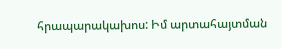հրապարակախոս: Իմ արտահայտման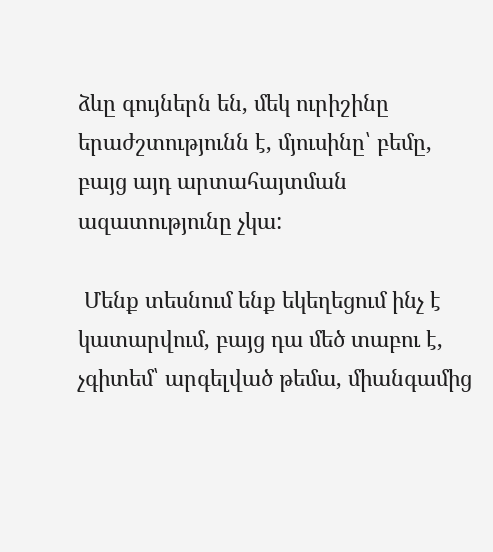ձևը գույներն են, մեկ ուրիշինը երաժշտությունն է, մյուսինը՝ բեմը, բայց այդ արտահայտման ազատությունը չկա:

 Մենք տեսնում ենք եկեղեցում ինչ է կատարվում, բայց դա մեծ տաբու է, չգիտեմ՝ արգելված թեմա, միանգամից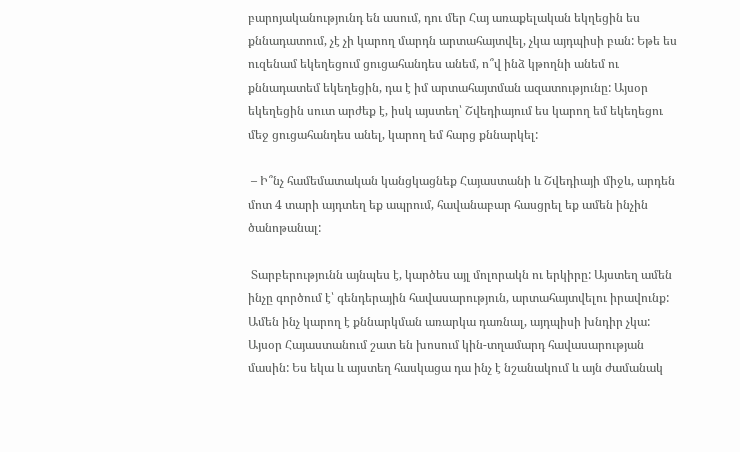բարոյականությունդ են ասում, դու մեր Հայ առաքելական եկղեցին ես քննադատում, չէ չի կարող մարդն արտահայտվել, չկա այդպիսի բան: Եթե ես ուզենամ եկեղեցում ցուցահանդես անեմ, ո՞վ ինձ կթողնի անեմ ու քննադատեմ եկեղեցին, դա է իմ արտահայտման ազատությունը: Այսօր եկեղեցին սուտ արժեք է, իսկ այստեղ՝ Շվեդիայում ես կարող եմ եկեղեցու մեջ ցուցահանդես անել, կարող եմ հարց քննարկել:

 – Ի՞նչ համեմատական կանցկացնեք Հայաստանի և Շվեդիայի միջև, արդեն մոտ 4 տարի այդտեղ եք ապրում, հավանաբար հասցրել եք ամեն ինչին ծանոթանալ:

 Տարբերությունն այնպես է, կարծես այլ մոլորակն ու երկիրը: Այստեղ ամեն ինչը գործում է՝ գենդերային հավասարություն, արտահայտվելու իրավունք: Ամեն ինչ կարող է քննարկման առարկա դառնալ, այդպիսի խնդիր չկա: Այսօր Հայաստանում շատ են խոսում կին-տղամարդ հավասարության մասին: Ես եկա և այստեղ հասկացա դա ինչ է նշանակում և այն ժամանակ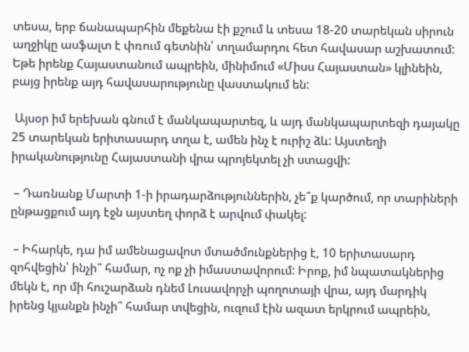տեսա, երբ ճանապարհին մեքենա էի քշում և տեսա 18-20 տարեկան սիրուն աղջիկը ասֆալտ է փռում գետնին՝ տղամարդու հետ հավասար աշխատում: Եթե իրենք Հայաստանում ապրեին, մինիմում «Միսս Հայաստան» կլինեին, բայց իրենք այդ հավասարությունը վաստակում են:

 Այսօր իմ երեխան գնում է մանկապարտեզ, և այդ մանկապարտեզի դայակը 25 տարեկան երիտասարդ տղա է, ամեն ինչ է ուրիշ ձև: Այստեղի իրականությունը Հայաստանի վրա պրոյեկտել չի ստացվի:

 – Դառնանք Մարտի 1-ի իրադարձություններին, չե՞ք կարծում, որ տարիների ընթացքում այդ էջն այստեղ փորձ է արվում փակել:

 – Իհարկե, դա իմ ամենացավոտ մտածմունքներից է, 10 երիտասարդ զոհվեցին՝ ինչի՞ համար, ոչ ոք չի իմաստավորում: Իրոք, իմ նպատակներից մեկն է, որ մի հուշարձան դնեմ Լուսավորչի պողոտայի վրա, այդ մարդիկ իրենց կյանքն ինչի՞ համար տվեցին, ուզում էին ազատ երկրում ապրեին,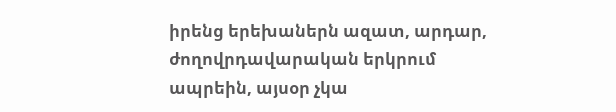իրենց երեխաներն ազատ, արդար, ժողովրդավարական երկրում ապրեին, այսօր չկա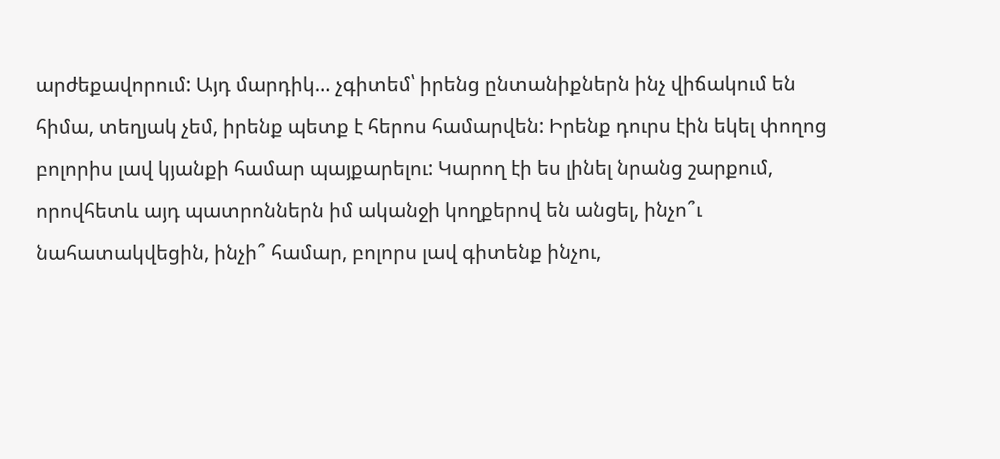արժեքավորում: Այդ մարդիկ… չգիտեմ՝ իրենց ընտանիքներն ինչ վիճակում են հիմա, տեղյակ չեմ, իրենք պետք է հերոս համարվեն: Իրենք դուրս էին եկել փողոց բոլորիս լավ կյանքի համար պայքարելու: Կարող էի ես լինել նրանց շարքում, որովհետև այդ պատրոններն իմ ականջի կողքերով են անցել, ինչո՞ւ նահատակվեցին, ինչի՞ համար, բոլորս լավ գիտենք ինչու,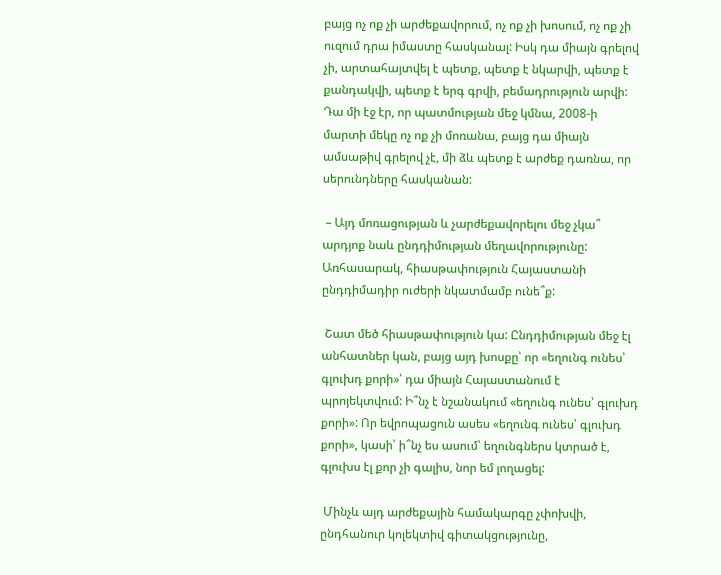բայց ոչ ոք չի արժեքավորում, ոչ ոք չի խոսում, ոչ ոք չի ուզում դրա իմաստը հասկանալ: Իսկ դա միայն գրելով չի, արտահայտվել է պետք, պետք է նկարվի, պետք է քանդակվի, պետք է երգ գրվի, բեմադրություն արվի: Դա մի էջ էր, որ պատմության մեջ կմնա, 2008-ի մարտի մեկը ոչ ոք չի մոռանա, բայց դա միայն ամսաթիվ գրելով չէ, մի ձև պետք է արժեք դառնա, որ սերունդները հասկանան:

 – Այդ մոռացության և չարժեքավորելու մեջ չկա՞ արդյոք նաև ընդդիմության մեղավորությունը: Առհասարակ, հիասթափություն Հայաստանի ընդդիմադիր ուժերի նկատմամբ ունե՞ք:

 Շատ մեծ հիասթափություն կա: Ընդդիմության մեջ էլ անհատներ կան, բայց այդ խոսքը՝ որ «եղունգ ունես՝ գլուխդ քորի»՝ դա միայն Հայաստանում է պրոյեկտվում: Ի՞նչ է նշանակում «եղունգ ունես՝ գլուխդ քորի»: Որ եվրոպացուն ասես «եղունգ ունես՝ գլուխդ քորի», կասի՝ ի՞նչ ես ասում՝ եղունգներս կտրած է, գլուխս էլ քոր չի գալիս, նոր եմ լողացել:

 Մինչև այդ արժեքային համակարգը չփոխվի, ընդհանուր կոլեկտիվ գիտակցությունը,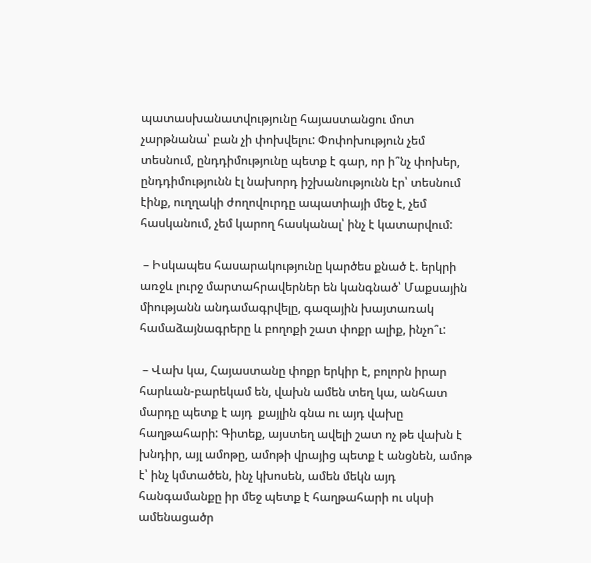պատասխանատվությունը հայաստանցու մոտ չարթնանա՝ բան չի փոխվելու: Փոփոխություն չեմ տեսնում, ընդդիմությունը պետք է գար, որ ի՞նչ փոխեր, ընդդիմությունն էլ նախորդ իշխանությունն էր՝ տեսնում էինք, ուղղակի ժողովուրդը ապատիայի մեջ է, չեմ հասկանում, չեմ կարող հասկանալ՝ ինչ է կատարվում:

 – Իսկապես հասարակությունը կարծես քնած է. երկրի առջև լուրջ մարտահրավերներ են կանգնած՝ Մաքսային միությանն անդամագրվելը, գազային խայտառակ համաձայնագրերը և բողոքի շատ փոքր ալիք, ինչո՞ւ:

 – Վախ կա, Հայաստանը փոքր երկիր է, բոլորն իրար հարևան-բարեկամ են, վախն ամեն տեղ կա, անհատ մարդը պետք է այդ  քայլին գնա ու այդ վախը հաղթահարի: Գիտեք, այստեղ ավելի շատ ոչ թե վախն է խնդիր, այլ ամոթը, ամոթի վրայից պետք է անցնեն, ամոթ է՝ ինչ կմտածեն, ինչ կխոսեն, ամեն մեկն այդ հանգամանքը իր մեջ պետք է հաղթահարի ու սկսի ամենացածր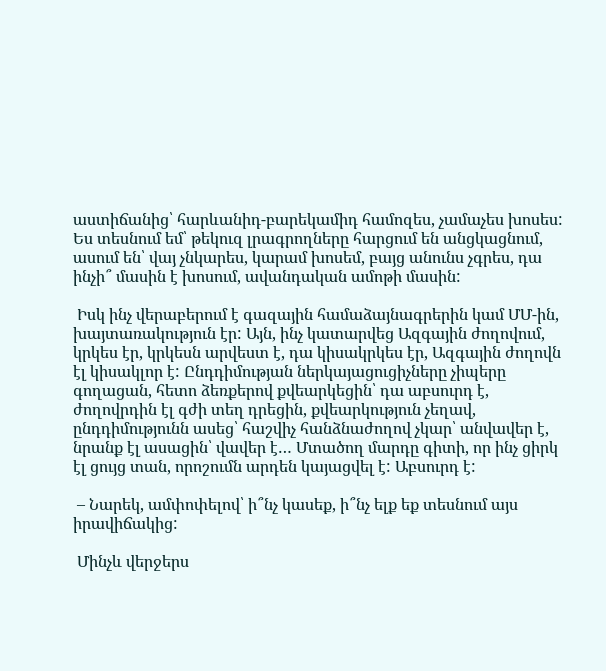աստիճանից՝ հարևանիդ-բարեկամիդ համոզես, չամաչես խոսես: Ես տեսնում եմ՝ թեկուզ լրագրողները հարցում են անցկացնում, ասում են՝ վայ չնկարես, կարամ խոսեմ, բայց անունս չգրես, դա ինչի՞ մասին է խոսում, ավանդական ամոթի մասին:

 Իսկ ինչ վերաբերում է գազային համաձայնագրերին կամ ՄՄ-ին, խայտառակություն էր: Այն, ինչ կատարվեց Ազգային ժողովում, կրկես էր, կրկեսն արվեստ է, դա կիսակրկես էր, Ազգային ժողովն էլ կիսակլոր է: Ընդդիմության ներկայացուցիչները չիպերը գողացան, հետո ձեռքերով քվեարկեցին՝ դա աբսուրդ է, ժողովրդին էլ գժի տեղ դրեցին, քվեարկություն չեղավ, ընդդիմությունն ասեց՝ հաշվիչ հանձնաժողով չկար՝ անվավեր է, նրանք էլ ասացին՝ վավեր է… Մտածող մարդը գիտի, որ ինչ ցիրկ էլ ցույց տան, որոշումն արդեն կայացվել է: Աբսուրդ է:

 – Նարեկ, ամփոփելով՝ ի՞նչ կասեք, ի՞նչ ելք եք տեսնում այս իրավիճակից:

 Մինչև վերջերս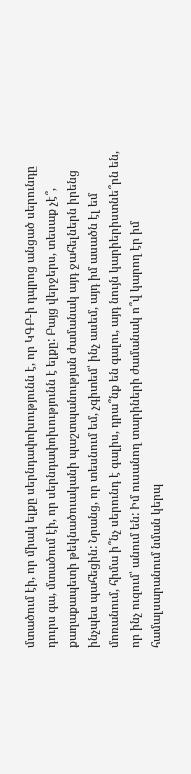մտածում էի, որ միակ ելքը սերնդափոխությունն է, որ ԿԳԲ-ի դպրոց անցած սերունդը դուրս գա, մտածում էի, որ սերնդափոխությունն է ելքը: Բայց վերջերս, տեսաք չէ՞, քաղաքապետի թեկնածուականի պաշտպանության ժամանակ այդ ջահելներն իրենց ինչպես պահեցին: Նրանց, որ տեսնում եմ, չգիտեմ՝ ինչ ասեմ, այդ իմ ասածն էլ եմ մոռանում, հիմա ի՞նչ սերունդ է գալիս, դրա՞նք են գալու, այդ նույն կարիերիստնե՞րն են, որ ինչ ուզում՝ անում են: Իմ ուսանող տարիների ժամանակ ո՞վ կարող էր իմ համալսարանում նման կերպ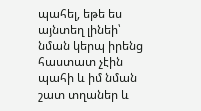պահել, եթե ես այնտեղ լինեի՝ նման կերպ իրենց հաստատ չէին պահի և իմ նման շատ տղաներ և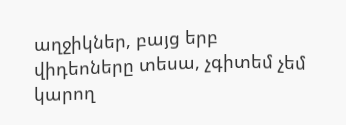աղջիկներ, բայց երբ վիդեոները տեսա, չգիտեմ չեմ կարող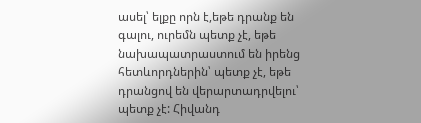ասել՝ ելքը որն է,եթե դրանք են գալու, ուրեմն պետք չէ, եթե նախապատրաստում են իրենց հետևորդներին՝ պետք չէ, եթե դրանցով են վերարտադրվելու՝ պետք չէ: Հիվանդ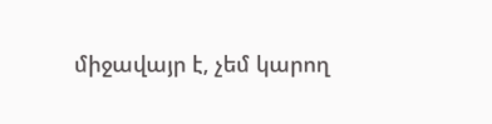միջավայր է, չեմ կարող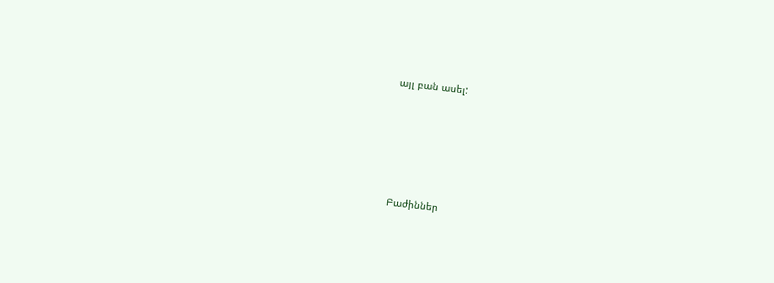այլ բան ասել:





Բաժիններ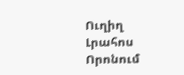Ուղիղ
Լրահոս
Որոնում